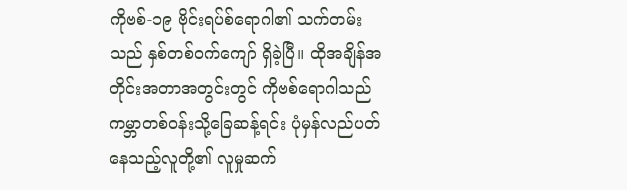ကိုဗစ်-၁၉ ဗိုင်းရပ်စ်ရောဂါ၏ သက်တမ်းသည် နှစ်တစ်ဝက်ကျော် ရှိခဲ့ပြီ။ ထိုအချိန်အတိုင်းအတာအတွင်းတွင် ကိုဗစ်ရောဂါသည် ကမ္ဘာတစ်ဝန်းသို့ခြေဆန့်ရင်း ပုံမှန်လည်ပတ်နေသည့်လူတို့၏ လူမှုဆက်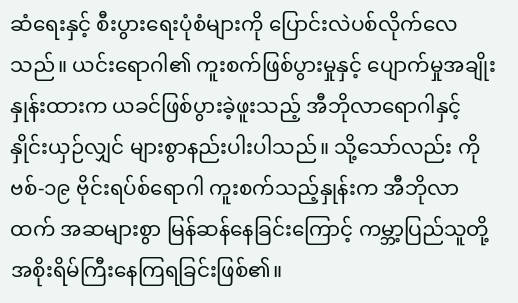ဆံရေးနှင့် စီးပွားရေးပုံစံများကို ပြောင်းလဲပစ်လိုက်လေသည်။ ယင်းရောဂါ၏ ကူးစက်ဖြစ်ပွားမှုနှင့် ပျောက်မှုအချိုးနှုန်းထားက ယခင်ဖြစ်ပွားခဲ့ဖူးသည့် အီဘိုလာရောဂါနှင့် နှိုင်းယှဉ်လျှင် များစွာနည်းပါးပါသည်။ သို့သော်လည်း ကိုဗစ်-၁၉ ဗိုင်းရပ်စ်ရောဂါ ကူးစက်သည့်နှုန်းက အီဘိုလာထက် အဆများစွာ မြန်ဆန်နေခြင်းကြောင့် ကမ္ဘာ့ပြည်သူတို့ အစိုးရိမ်ကြီးနေကြရခြင်းဖြစ်၏။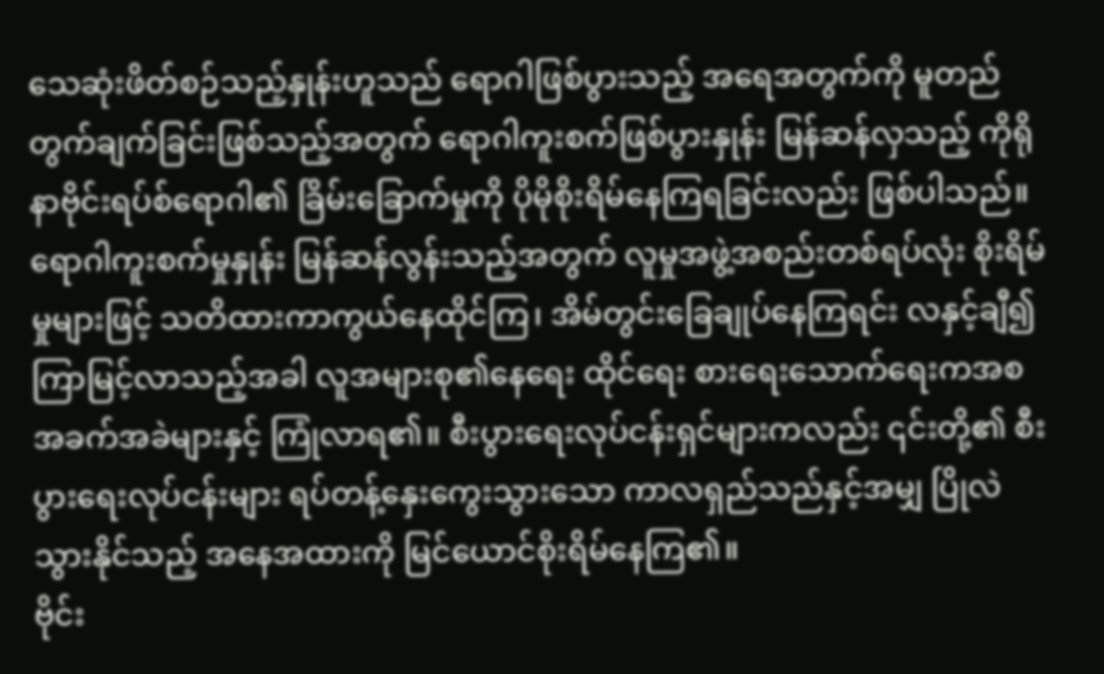သေဆုံးဖိတ်စဉ်သည့်နှုန်းဟူသည် ရောဂါဖြစ်ပွားသည့် အရေအတွက်ကို မူတည်တွက်ချက်ခြင်းဖြစ်သည့်အတွက် ရောဂါကူးစက်ဖြစ်ပွားနှုန်း မြန်ဆန်လှသည့် ကိုရိုနာဗိုင်းရပ်စ်ရောဂါ၏ ခြိမ်းခြောက်မှုကို ပိုမိုစိုးရိမ်နေကြရခြင်းလည်း ဖြစ်ပါသည်။
ရောဂါကူးစက်မှုနှုန်း မြန်ဆန်လွန်းသည့်အတွက် လူမှုအဖွဲ့အစည်းတစ်ရပ်လုံး စိုးရိမ်မှုများဖြင့် သတိထားကာကွယ်နေထိုင်ကြ၊ အိမ်တွင်းခြေချုပ်နေကြရင်း လနှင့်ချီ၍ကြာမြင့်လာသည့်အခါ လူအများစု၏နေရေး ထိုင်ရေး စားရေးသောက်ရေးကအစ အခက်အခဲများနှင့် ကြုံလာရ၏။ စီးပွားရေးလုပ်ငန်းရှင်များကလည်း ၎င်းတို့၏ စီးပွားရေးလုပ်ငန်းများ ရပ်တန့်နှေးကွေးသွားသော ကာလရှည်သည်နှင့်အမျှ ပြိုလဲသွားနိုင်သည့် အနေအထားကို မြင်ယောင်စိုးရိမ်နေကြ၏။
ဗိုင်း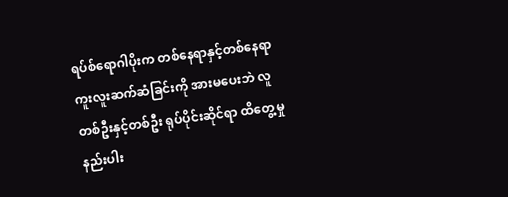ရပ်စ်ရောဂါပိုးက တစ်နေရာနှင့်တစ်နေရာ ကူးလူးဆက်ဆံခြင်းကို အားမပေးဘဲ လူတစ်ဦးနှင့်တစ်ဦး ရုပ်ပိုင်းဆိုင်ရာ ထိတွေ့မှုနည်းပါး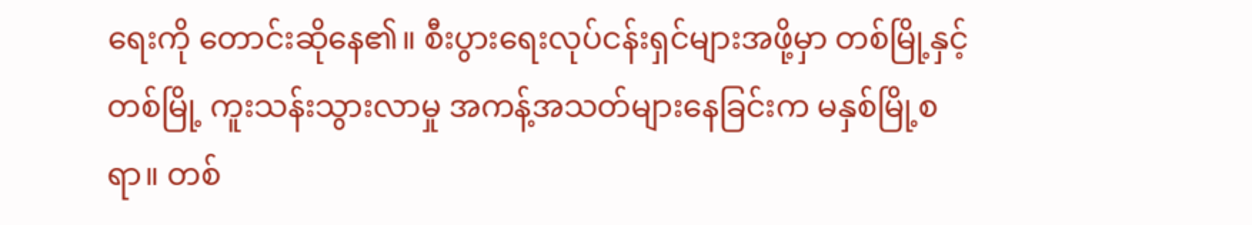ရေးကို တောင်းဆိုနေ၏။ စီးပွားရေးလုပ်ငန်းရှင်များအဖို့မှာ တစ်မြို့နှင့်တစ်မြို့ ကူးသန်းသွားလာမှု အကန့်အသတ်များနေခြင်းက မနှစ်မြို့စရာ။ တစ်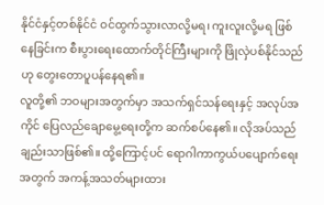နိုင်ငံနှင့်တစ်နိုင်ငံ ဝင်ထွက်သွားလာလို့မရ၊ ကူးလူးလို့မရ ဖြစ်နေခြင်းက စီးပွားရေးထောက်တိုင်ကြီးများကို ဖြိုလှဲပစ်နိုင်သည်ဟု တွေးတောပူပန်နေရ၏။
လူတို့၏ ဘဝများအတွက်မှာ အသက်ရှင်သန်ရေးနှင့် အလုပ်အကိုင် ပြေလည်ချောမွေ့ရေးတို့က ဆက်စပ်နေ၏။ လိုအပ်သည် ချည်းသာဖြစ်၏။ ထို့ကြောင့်ပင် ရောဂါကာကွယ်ပပျောက်ရေးအတွက် အကန့်အသတ်များထား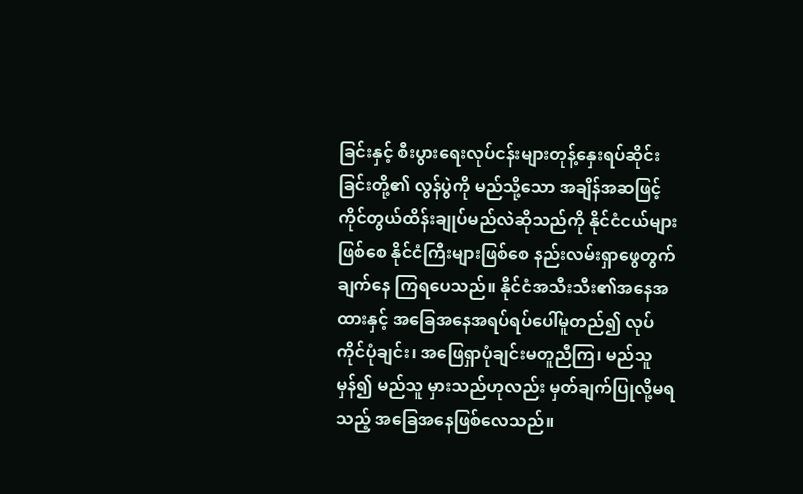ခြင်းနှင့် စီးပွားရေးလုပ်ငန်းများတုန့်နှေးရပ်ဆိုင်းခြင်းတို့၏ လွန်ပွဲကို မည်သို့သော အချိန်အဆဖြင့် ကိုင်တွယ်ထိန်းချုပ်မည်လဲဆိုသည်ကို နိုင်ငံငယ်များဖြစ်စေ နိုင်ငံကြီးများဖြစ်စေ နည်းလမ်းရှာဖွေတွက်ချက်နေ ကြရပေသည်။ နိုင်ငံအသီးသီး၏အနေအထားနှင့် အခြေအနေအရပ်ရပ်ပေါ်မူတည်၍ လုပ်ကိုင်ပုံချင်း၊ အဖြေရှာပုံချင်းမတူညီကြ၊ မည်သူမှန်၍ မည်သူ မှားသည်ဟုလည်း မှတ်ချက်ပြုလို့မရသည့် အခြေအနေဖြစ်လေသည်။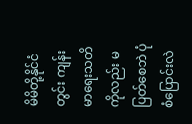မိမိတို့နိုင်ငံတွင်း ကျန်းမာရေးသတိကိုလည်း မပြတ်စေဘဲ ပုံစံပြောင်းလဲ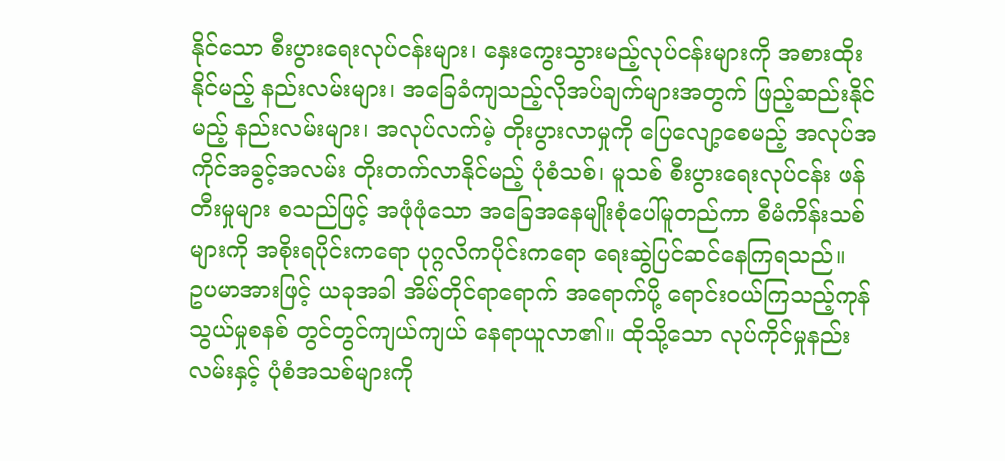နိုင်သော စီးပွားရေးလုပ်ငန်းများ၊ နှေးကွေးသွားမည့်လုပ်ငန်းများကို အစားထိုးနိုင်မည့် နည်းလမ်းများ၊ အခြေခံကျသည့်လိုအပ်ချက်များအတွက် ဖြည့်ဆည်းနိုင်မည့် နည်းလမ်းများ၊ အလုပ်လက်မဲ့ တိုးပွားလာမှုကို ပြေလျော့စေမည့် အလုပ်အကိုင်အခွင့်အလမ်း တိုးတက်လာနိုင်မည့် ပုံစံသစ်၊ မူသစ် စီးပွားရေးလုပ်ငန်း ဖန်တီးမှုများ စသည်ဖြင့် အဖုံဖုံသော အခြေအနေမျိုးစုံပေါ်မူတည်ကာ စီမံကိန်းသစ်များကို အစိုးရပိုင်းကရော ပုဂ္ဂလိကပိုင်းကရော ရေးဆွဲပြင်ဆင်နေကြရသည်။
ဥပမာအားဖြင့် ယခုအခါ အိမ်တိုင်ရာရောက် အရောက်ပို့ ရောင်းဝယ်ကြသည့်ကုန်သွယ်မှုစနစ် တွင်တွင်ကျယ်ကျယ် နေရာယူလာ၏။ ထိုသို့သော လုပ်ကိုင်မှုနည်းလမ်းနှင့် ပုံစံအသစ်များကို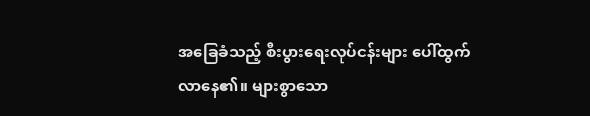အခြေခံသည့် စီးပွားရေးလုပ်ငန်းများ ပေါ်ထွက်လာနေ၏။ များစွာသော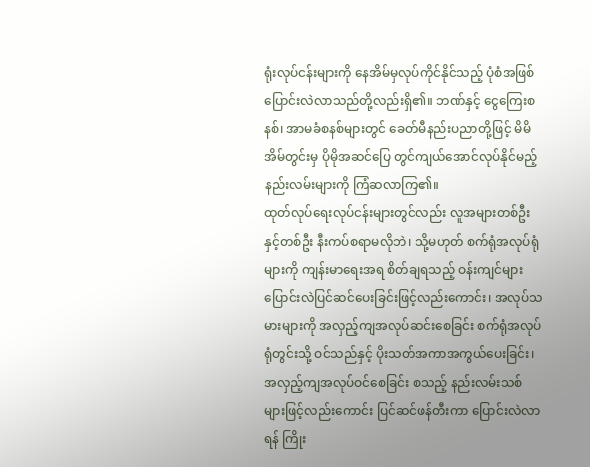ရုံးလုပ်ငန်းများကို နေအိမ်မှလုပ်ကိုင်နိုင်သည့် ပုံစံအဖြစ်ပြောင်းလဲလာသည်တို့လည်းရှိ၏။ ဘဏ်နှင့် ငွေကြေးစနစ်၊ အာမခံစနစ်များတွင် ခေတ်မီနည်းပညာတို့ဖြင့် မိမိအိမ်တွင်းမှ ပိုမိုအဆင်ပြေ တွင်ကျယ်အောင်လုပ်နိုင်မည့် နည်းလမ်းများကို ကြံဆလာကြ၏။
ထုတ်လုပ်ရေးလုပ်ငန်းများတွင်လည်း လူအများတစ်ဦးနှင့်တစ်ဦး နီးကပ်စရာမလိုဘဲ၊ သို့မဟုတ် စက်ရုံအလုပ်ရုံများကို ကျန်းမာရေးအရ စိတ်ချရသည့် ဝန်းကျင်များပြောင်းလဲပြင်ဆင်ပေးခြင်းဖြင့်လည်းကောင်း၊ အလုပ်သမားများကို အလှည့်ကျအလုပ်ဆင်းစေခြင်း စက်ရုံအလုပ်ရုံတွင်းသို့ ဝင်သည်နှင့် ပိုးသတ်အကာအကွယ်ပေးခြင်း၊ အလှည့်ကျအလုပ်ဝင်စေခြင်း စသည့် နည်းလမ်းသစ်များဖြင့်လည်းကောင်း ပြင်ဆင်ဖန်တီးကာ ပြောင်းလဲလာရန် ကြိုး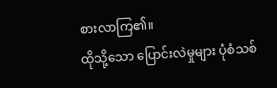စားလာကြ၏။
ထိုသို့သော ပြောင်းလဲမှုများ ပုံစံသစ်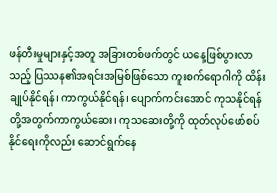ဖန်တီးမှုများနှင့်အတူ အခြားတစ်ဖက်တွင် ယနေ့ဖြစ်ပွားလာသည့် ပြဿန၏အရင်းအမြစ်ဖြစ်သော ကူးစက်ရောဂါကို ထိန်းချုပ်နိုင်ရန်၊ ကာကွယ်နိုင်ရန်၊ ပျောက်ကင်းအောင် ကုသနိုင်ရန်တို့အတွက်ကာကွယ်ဆေး၊ ကုသဆေးတို့ကို ထုတ်လုပ်ဖော်စပ်နိုင်ရေးကိုလည်း ဆောင်ရွက်နေ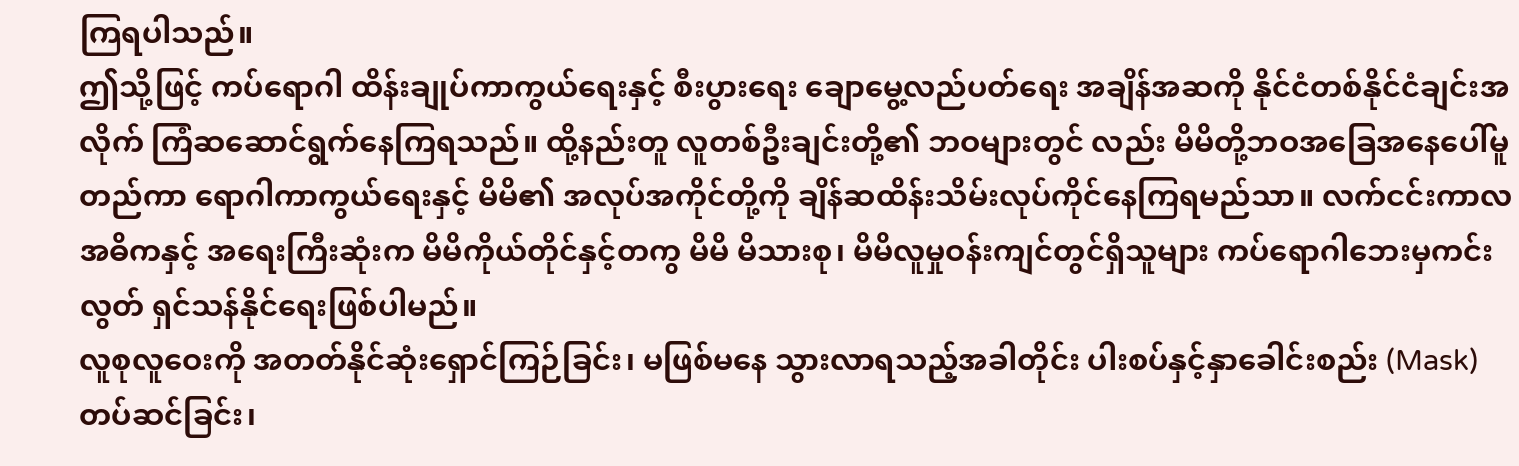ကြရပါသည်။
ဤသို့ဖြင့် ကပ်ရောဂါ ထိန်းချုပ်ကာကွယ်ရေးနှင့် စီးပွားရေး ချောမွေ့လည်ပတ်ရေး အချိန်အဆကို နိုင်ငံတစ်နိုင်ငံချင်းအလိုက် ကြံဆဆောင်ရွက်နေကြရသည်။ ထို့နည်းတူ လူတစ်ဦးချင်းတို့၏ ဘဝများတွင် လည်း မိမိတို့ဘဝအခြေအနေပေါ်မူတည်ကာ ရောဂါကာကွယ်ရေးနှင့် မိမိ၏ အလုပ်အကိုင်တို့ကို ချိန်ဆထိန်းသိမ်းလုပ်ကိုင်နေကြရမည်သာ။ လက်ငင်းကာလ အဓိကနှင့် အရေးကြီးဆုံးက မိမိကိုယ်တိုင်နှင့်တကွ မိမိ မိသားစု၊ မိမိလူမှုဝန်းကျင်တွင်ရှိသူများ ကပ်ရောဂါဘေးမှကင်းလွတ် ရှင်သန်နိုင်ရေးဖြစ်ပါမည်။
လူစုလူဝေးကို အတတ်နိုင်ဆုံးရှောင်ကြဉ်ခြင်း၊ မဖြစ်မနေ သွားလာရသည့်အခါတိုင်း ပါးစပ်နှင့်နှာခေါင်းစည်း (Mask) တပ်ဆင်ခြင်း၊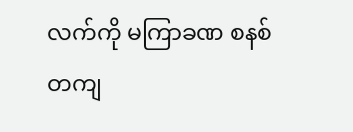လက်ကို မကြာခဏ စနစ်တကျ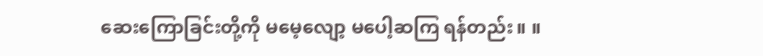ဆေးကြောခြင်းတို့ကို မမေ့လျော့ မပေါ့ဆကြ ရန်တည်း။ ။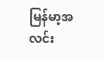မြန်မာ့အလင်း